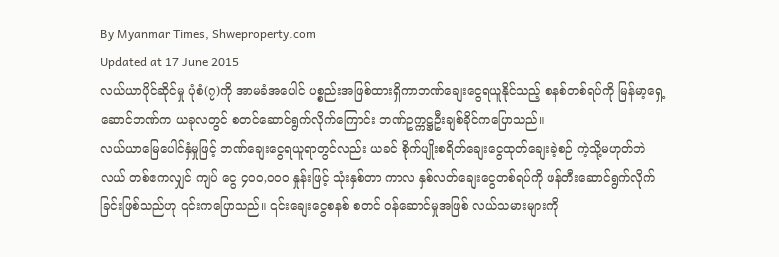By Myanmar Times, Shweproperty.com
Updated at 17 June 2015
လယ်ယာပိုင်ဆိုင်မှု ပုံစံ(၇)ကို အာမခံအပေါင် ပစ္စည်းအဖြစ်ထားရှိကာဘဏ်ချေးငွေရယူနိုင်သည့် စနစ်တစ်ရပ်ကို မြန်မာ့ရှေ့ဆောင်ဘဏ်က ယခုလတွင် စတင်ဆောင်ရွက်လိုက်ကြောင်း ဘဏ်ဥက္ကဋ္ဌဦးချစ်ခိုင်ကပြောသည်။
လယ်ယာမြေပေါင်နှံမှုဖြင့် ဘဏ်ချေးငွေရယူရာတွင်လည်း ယခင် စိုက်ပျိုးစရိတ်ချေးငွေထုတ်ချေးခဲ့စဉ် ကဲ့သို့မဟုတ်ဘဲ လယ် တစ်ဧကလျှင် ကျပ် ငွေ ၄၀၀,၀၀၀ နှုန်းဖြင့် သုံးနှစ်တာ ကာလ နှစ်လတ်ချေးငွေတစ်ရပ်ကို ဖန်တီးဆောင်ရွက်လိုက်ခြင်းဖြစ်သည်ဟု ၎င်းကပြောသည်။ ၎င်းချေးငွေစနစ် စတင် ဝန်ဆောင်မှုအဖြစ် လယ်သမားများကို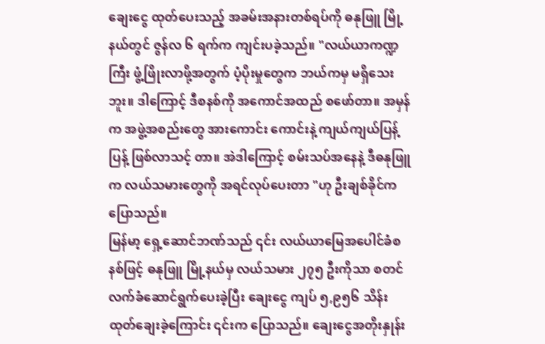ချေးငွေ ထုတ်ပေးသည့် အခမ်းအနားတစ်ရပ်ကို ဓနုဖြူ မြို့နယ်တွင် ဇွန်လ ၆ ရက်က ကျင်းပခဲ့သည်။ "လယ်ယာကဏ္ဍကြီး ဖွံ့ဖြိုးလာဖို့အတွက် ပံ့ပိုးမှုတွေက ဘယ်ကမှ မရှိသေးဘူး။ ဒါကြောင့် ဒီစနစ်ကို အကောင်အထည် စဖော်တာ။ အမှန်က အဖွဲ့အစည်းတွေ အားကောင်း ကောင်းနဲ့ ကျယ်ကျယ်ပြန့်ပြန့် ဖြစ်လာသင့် တာ။ အဲဒါကြောင့် စမ်းသပ်အနေနဲ့ ဒီဓနုဖြူက လယ်သမားတွေကို အရင်လုပ်ပေးတာ "ဟု ဦးချစ်ခိုင်က ပြောသည်။
မြန်မာ့ ရှေ့ဆောင်ဘဏ်သည် ၎င်း လယ်ယာမြေအပေါင်ခံစနစ်ဖြင့် ဓနုဖြူ မြို့နယ်မှ လယ်သမား ၂၇၅ ဦးကိုသာ စတင် လက်ခံဆောင်ရွက်ပေးခဲ့ပြီး ချေးငွေ ကျပ် ၅,၉၅၆ သိန်းထုတ်ချေးခဲ့ကြောင်း ၎င်းက ပြောသည်။ ချေးငွေအတိုးနှုန်း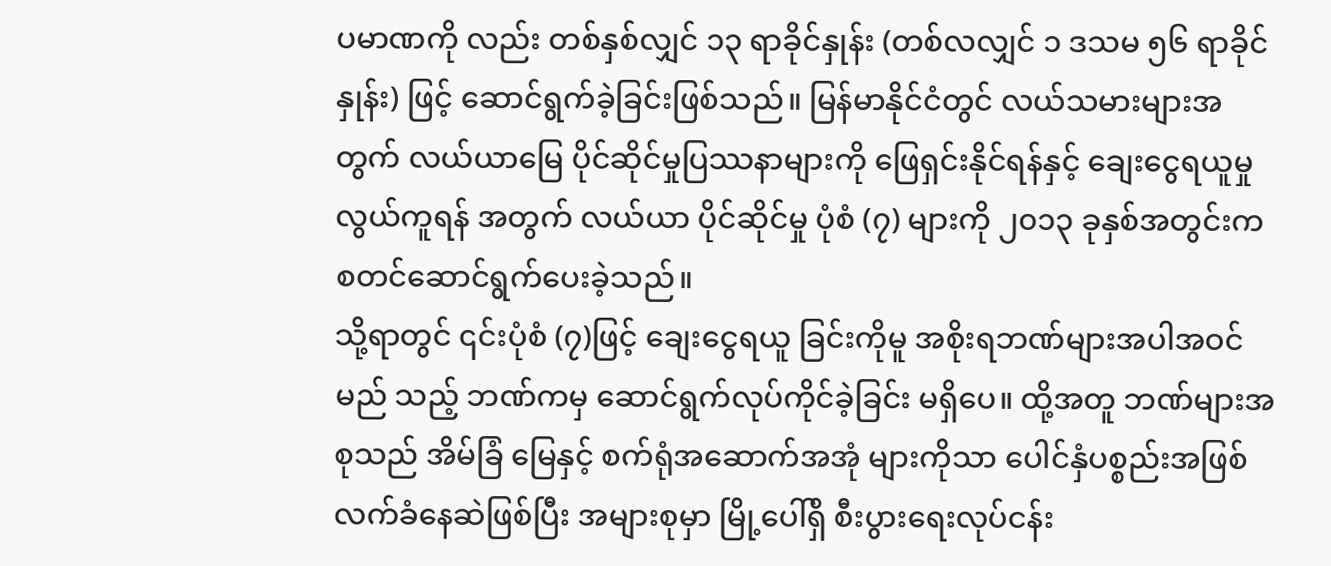ပမာဏကို လည်း တစ်နှစ်လျှင် ၁၃ ရာခိုင်နှုန်း (တစ်လလျှင် ၁ ဒသမ ၅၆ ရာခိုင်နှုန်း) ဖြင့် ဆောင်ရွက်ခဲ့ခြင်းဖြစ်သည်။ မြန်မာနိုင်ငံတွင် လယ်သမားများအတွက် လယ်ယာမြေ ပိုင်ဆိုင်မှုပြဿနာများကို ဖြေရှင်းနိုင်ရန်နှင့် ချေးငွေရယူမှုလွယ်ကူရန် အတွက် လယ်ယာ ပိုင်ဆိုင်မှု ပုံစံ (၇) များကို ၂၀၁၃ ခုနှစ်အတွင်းက စတင်ဆောင်ရွက်ပေးခဲ့သည်။
သို့ရာတွင် ၎င်းပုံစံ (၇)ဖြင့် ချေးငွေရယူ ခြင်းကိုမူ အစိုးရဘဏ်များအပါအဝင် မည် သည့် ဘဏ်ကမှ ဆောင်ရွက်လုပ်ကိုင်ခဲ့ခြင်း မရှိပေ။ ထို့အတူ ဘဏ်များအစုသည် အိမ်ခြံ မြေနှင့် စက်ရုံအဆောက်အအုံ များကိုသာ ပေါင်နှံပစ္စည်းအဖြစ် လက်ခံနေဆဲဖြစ်ပြီး အများစုမှာ မြို့ပေါ်ရှိ စီးပွားရေးလုပ်ငန်း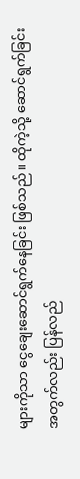များကိုသာ ငွေချေးဆောင်ရွက်နေခြင်း ဖြစ်သည်။ ထိုကဲ့သို့ ဆောင်ရွက်ခြင်းအတွက်လည်း ပြန်လည်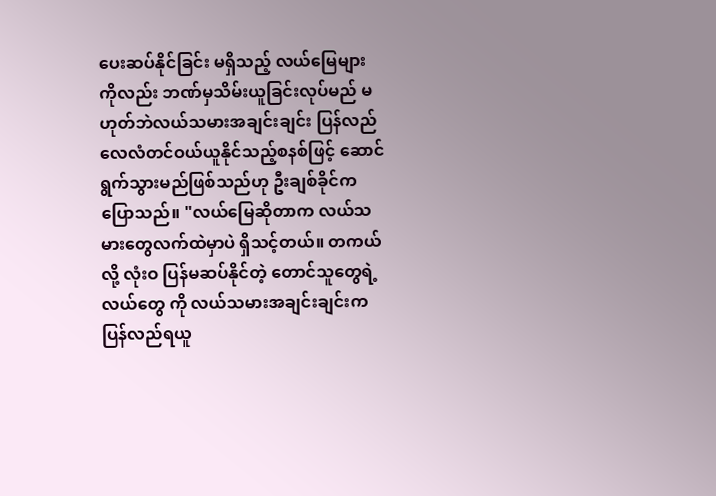ပေးဆပ်နိုင်ခြင်း မရှိသည့် လယ်မြေများကိုလည်း ဘဏ်မှသိမ်းယူခြင်းလုပ်မည် မဟုတ်ဘဲလယ်သမားအချင်းချင်း ပြန်လည် လေလံတင်ဝယ်ယူနိုင်သည့်စနစ်ဖြင့် ဆောင် ရွက်သွားမည်ဖြစ်သည်ဟု ဦးချစ်ခိုင်က ပြောသည်။ "လယ်မြေဆိုတာက လယ်သမားတွေလက်ထဲမှာပဲ ရှိသင့်တယ်။ တကယ်လို့ လုံးဝ ပြန်မဆပ်နိုင်တဲ့ တောင်သူတွေရဲ့လယ်တွေ ကို လယ်သမားအချင်းချင်းက ပြန်လည်ရယူ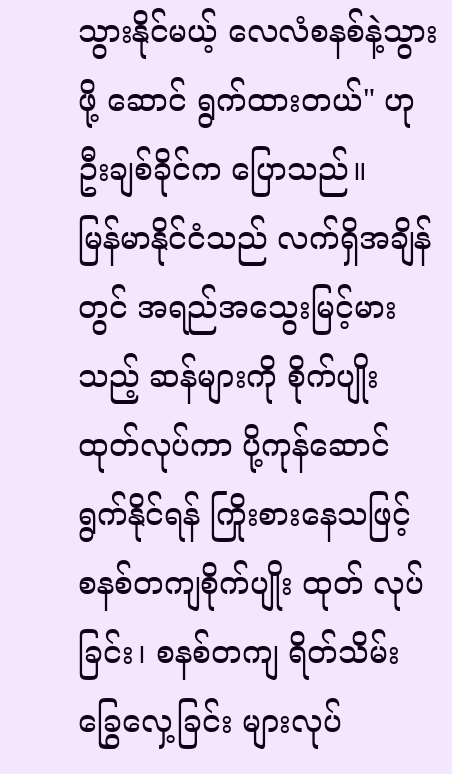သွားနိုင်မယ့် လေလံစနစ်နဲ့သွားဖို့ ဆောင် ရွက်ထားတယ်" ဟု ဦးချစ်ခိုင်က ပြောသည်။
မြန်မာနိုင်ငံသည် လက်ရှိအချိန်တွင် အရည်အသွေးမြင့်မားသည့် ဆန်များကို စိုက်ပျိုးထုတ်လုပ်ကာ ပို့ကုန်ဆောင်ရွက်နိုင်ရန် ကြိုးစားနေသဖြင့် စနစ်တကျစိုက်ပျိုး ထုတ် လုပ်ခြင်း၊ စနစ်တကျ ရိတ်သိမ်းခြွေလှေ့ခြင်း များလုပ်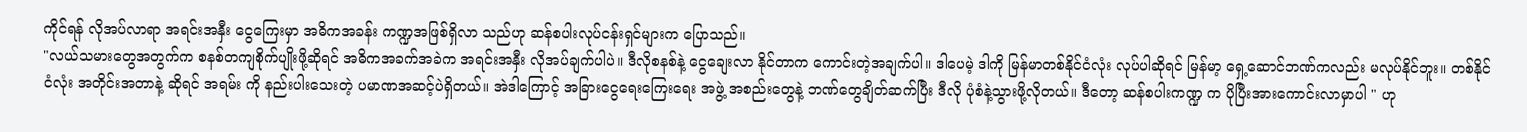ကိုင်ရန် လိုအပ်လာရာ အရင်းအနှီး ငွေကြေးမှာ အဓိကအခန်း ကဏ္ဍအဖြစ်ရှိလာ သည်ဟု ဆန်စပါးလုပ်ငန်းရှင်များက ပြောသည်။
"လယ်သမားတွေအတွက်က စနစ်တကျစိုက်ပျိုးဖို့ဆိုရင် အဓိကအခက်အခဲက အရင်းအနှီး လိုအပ်ချက်ပါပဲ။ ဒီလိုစနစ်နဲ့ ငွေချေးလာ နိုင်တာက ကောင်းတဲ့အချက်ပါ။ ဒါပေမဲ့ ဒါကို မြန်မာတစ်နိုင်ငံလုံး လုပ်ပါဆိုရင် မြန်မာ့ ရှေ့ဆောင်ဘဏ်ကလည်း မလုပ်နိုင်ဘူး။ တစ်နိုင်ငံလုံး အတိုင်းအတာနဲ့ ဆိုရင် အရမ်း ကို နည်းပါးသေးတဲ့ ပမာဏအဆင့်ပဲရှိတယ်။ အဲဒါကြောင့် အခြားငွေရေးကြေးရေး အဖွဲ့ အစည်းတွေနဲ့ ဘဏ်တွေချိတ်ဆက်ပြီး ဒီလို ပုံစံနဲ့သွားဖို့လိုတယ်။ ဒီတော့ ဆန်စပါးကဏ္ဍ က ပိုပြီးအားကောင်းလာမှာပါ " ဟု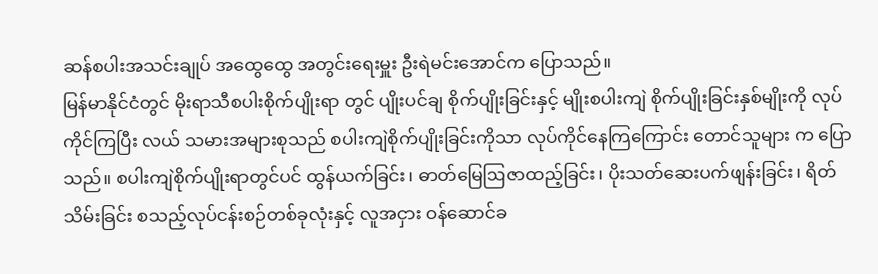ဆန်စပါးအသင်းချုပ် အထွေထွေ အတွင်းရေးမှူး ဦးရဲမင်းအောင်က ပြောသည်။
မြန်မာနိုင်ငံတွင် မိုးရာသီစပါးစိုက်ပျိုးရာ တွင် ပျိုးပင်ချ စိုက်ပျိုးခြင်းနှင့် မျိုးစပါးကျဲ စိုက်ပျိုးခြင်းနှစ်မျိုးကို လုပ်ကိုင်ကြပြီး လယ် သမားအများစုသည် စပါးကျဲစိုက်ပျိုးခြင်းကိုသာ လုပ်ကိုင်နေကြကြောင်း တောင်သူများ က ပြောသည်။ စပါးကျဲစိုက်ပျိုးရာတွင်ပင် ထွန်ယက်ခြင်း၊ ဓာတ်မြေဩဇာထည့်ခြင်း၊ ပိုးသတ်ဆေးပက်ဖျန်းခြင်း၊ ရိတ်သိမ်းခြင်း စသည့်လုပ်ငန်းစဉ်တစ်ခုလုံးနှင့် လူအငှား ဝန်ဆောင်ခ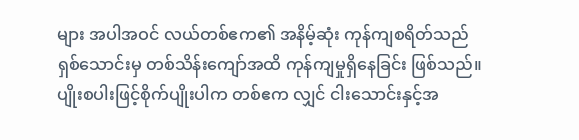များ အပါအဝင် လယ်တစ်ဧက၏ အနိမ့်ဆုံး ကုန်ကျစရိတ်သည် ရှစ်သောင်းမှ တစ်သိန်းကျော်အထိ ကုန်ကျမှုရှိနေခြင်း ဖြစ်သည်။ ပျိုးစပါးဖြင့်စိုက်ပျိုးပါက တစ်ဧက လျှင် ငါးသောင်းနှင့်အ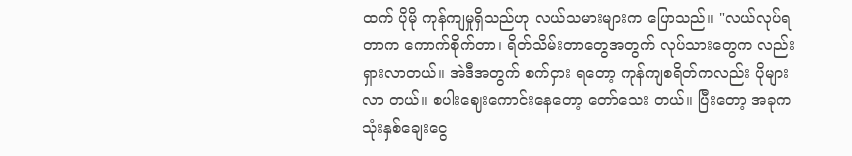ထက် ပိုမို ကုန်ကျမှုရှိသည်ဟု လယ်သမားများက ပြောသည်။ "လယ်လုပ်ရတာက ကောက်စိုက်တာ၊ ရိတ်သိမ်းတာတွေအတွက် လုပ်သားတွေက လည်း ရှားလာတယ်။ အဲဒီအတွက် စက်ငှား ရတော့ ကုန်ကျစရိတ်ကလည်း ပိုများလာ တယ်။ စပါးဈေးကောင်းနေတော့ တော်သေး တယ်။ ပြီးတော့ အခုက သုံးနှစ်ချေးငွေ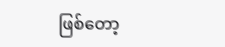ဖြစ်တော့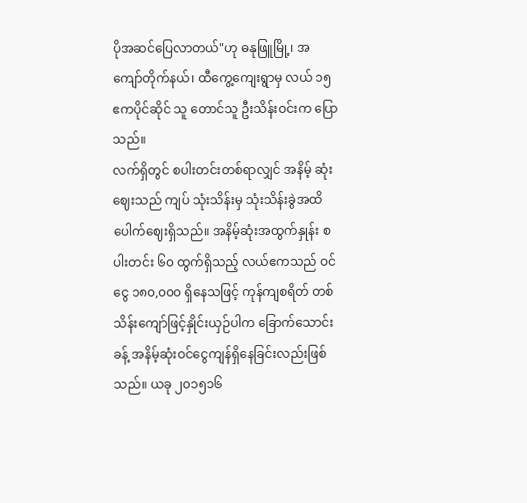ပိုအဆင်ပြေလာတယ်"ဟု ဓနုဖြူမြို့၊ အကျော်တိုက်နယ်၊ ထီကွေ့ကျေးရွာမှ လယ် ၁၅ ဧကပိုင်ဆိုင် သူ တောင်သူ ဦးသိန်းဝင်းက ပြောသည်။
လက်ရှိတွင် စပါးတင်းတစ်ရာလျှင် အနိမ့် ဆုံးဈေးသည် ကျပ် သုံးသိန်းမှ သုံးသိန်းခွဲအထိ ပေါက်ဈေးရှိသည်။ အနိမ့်ဆုံးအထွက်နှုန်း စပါးတင်း ၆၀ ထွက်ရှိသည့် လယ်ဧကသည် ဝင်ငွေ ၁၈၀,၀၀၀ ရှိနေသဖြင့် ကုန်ကျစရိတ် တစ်သိန်းကျော်ဖြင့်နှိုင်းယှဉ်ပါက ခြောက်သောင်းခန့် အနိမ့်ဆုံးဝင်ငွေကျန်ရှိနေခြင်းလည်းဖြစ်သည်။ ယခု ၂၀၁၅၁၆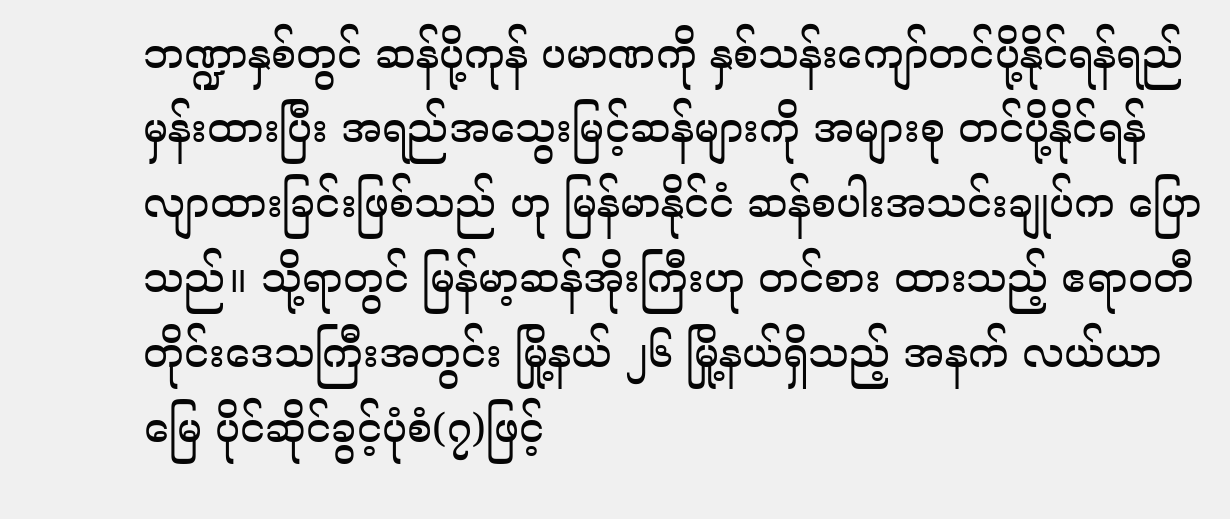ဘဏ္ဍာနှစ်တွင် ဆန်ပို့ကုန် ပမာဏကို နှစ်သန်းကျော်တင်ပို့နိုင်ရန်ရည်မှန်းထားပြီး အရည်အသွေးမြင့်ဆန်များကို အများစု တင်ပို့နိုင်ရန် လျာထားခြင်းဖြစ်သည် ဟု မြန်မာနိုင်ငံ ဆန်စပါးအသင်းချုပ်က ပြောသည်။ သို့ရာတွင် မြန်မာ့ဆန်အိုးကြီးဟု တင်စား ထားသည့် ဧရာဝတီတိုင်းဒေသကြီးအတွင်း မြို့နယ် ၂၆ မြို့နယ်ရှိသည့် အနက် လယ်ယာ မြေ ပိုင်ဆိုင်ခွင့်ပုံစံ(၇)ဖြင့်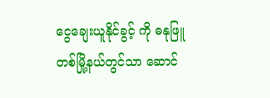ငွေချေးယူနိုင်ခွင့် ကို ဓနုဖြူတစ်မြို့နယ်တွင်သာ ဆောင်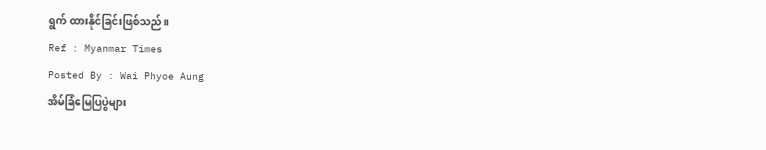ရွက် ထားနိုင်ခြင်းဖြစ်သည်။
Ref : Myanmar Times
Posted By : Wai Phyoe Aung
အိမ်ခြံမြေပြပွဲများ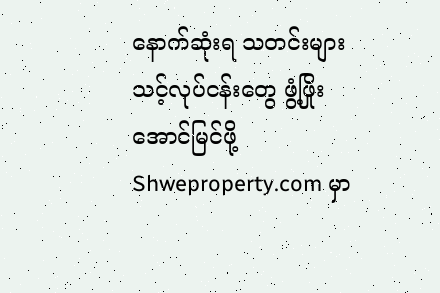နောက်ဆုံးရ သတင်းများ
သင့်လုပ်ငန်းတွေ ဖွံ့ဖြိုး အောင်မြင်ဖို့ Shweproperty.com မှာ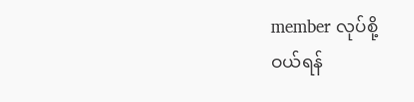member လုပ်စို့
ဝယ်ရန်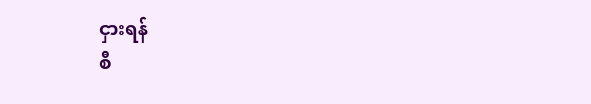ငှားရန်
စီ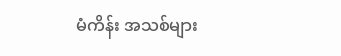မံကိန်း အသစ်များ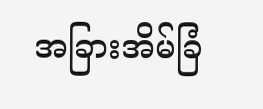အခြားအိမ်ခြံ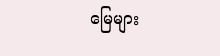မြေများ